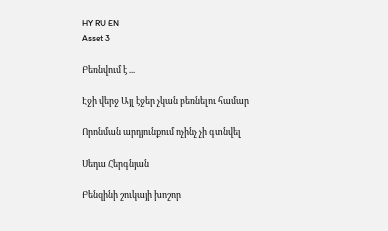HY RU EN
Asset 3

Բեռնվում է ...

Էջի վերջ Այլ էջեր չկան բեռնելու համար

Որոնման արդյունքում ոչինչ չի գտնվել

Սեդա Հերգնյան

Բենզինի շուկայի խոշոր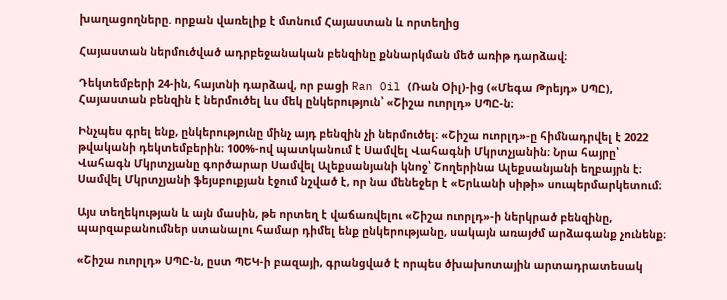խաղացողները. որքան վառելիք է մտնում Հայաստան և որտեղից

Հայաստան ներմուծված ադրբեջանական բենզինը քննարկման մեծ առիթ դարձավ։

Դեկտեմբերի 24-ին, հայտնի դարձավ, որ բացի Ran Oil (Ռան Օիլ)-ից («Մեգա Թրեյդ» ՍՊԸ), Հայաստան բենզին է ներմուծել ևս մեկ ընկերություն՝ «Շիշա ուորլդ» ՍՊԸ-ն։

Ինչպես գրել ենք, ընկերությունը մինչ այդ բենզին չի ներմուծել։ «Շիշա ուորլդ»-ը հիմնադրվել է 2022 թվականի դեկտեմբերին։ 100%-ով պատկանում է Սամվել Վահագնի Մկրտչյանին։ Նրա հայրը՝ Վահագն Մկրտչյանը գործարար Սամվել Ալեքսանյանի կնոջ՝ Շողերինա Ալեքսանյանի եղբայրն է։ Սամվել Մկրտչյանի ֆեյսբուքյան էջում նշված է, որ նա մենեջեր է «Երևանի սիթի» սուպերմարկետում։

Այս տեղեկության և այն մասին, թե որտեղ է վաճառվելու «Շիշա ուորլդ»-ի ներկրած բենզինը, պարզաբանումներ ստանալու համար դիմել ենք ընկերությանը, սակայն առայժմ արձագանք չունենք։

«Շիշա ուորլդ» ՍՊԸ-ն, ըստ ՊԵԿ-ի բազայի, գրանցված է որպես ծխախոտային արտադրատեսակ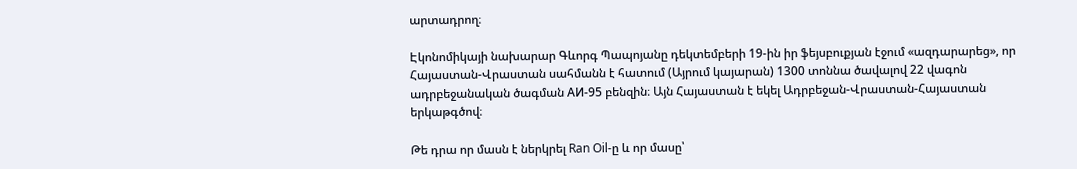արտադրող։

Էկոնոմիկայի նախարար Գևորգ Պապոյանը դեկտեմբերի 19-ին իր ֆեյսբուքյան էջում «ազդարարեց», որ Հայաստան-Վրաստան սահմանն է հատում (Այրում կայարան) 1300 տոննա ծավալով 22 վագոն ադրբեջանական ծագման АИ-95 բենզին։ Այն Հայաստան է եկել Ադրբեջան-Վրաստան-Հայաստան երկաթգծով։

Թե դրա որ մասն է ներկրել Ran Oil-ը և որ մասը՝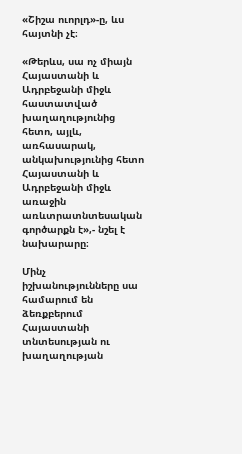«Շիշա ուորլդ»-ը, ևս հայտնի չէ։

«Թերևս, սա ոչ միայն Հայաստանի և Ադրբեջանի միջև հաստատված խաղաղությունից հետո, այլև, առհասարակ, անկախությունից հետո Հայաստանի և Ադրբեջանի միջև առաջին առևտրատնտեսական գործարքն է»,- նշել է նախարարը։

Մինչ իշխանությունները սա համարում են ձեռքբերում Հայաստանի տնտեսության ու խաղաղության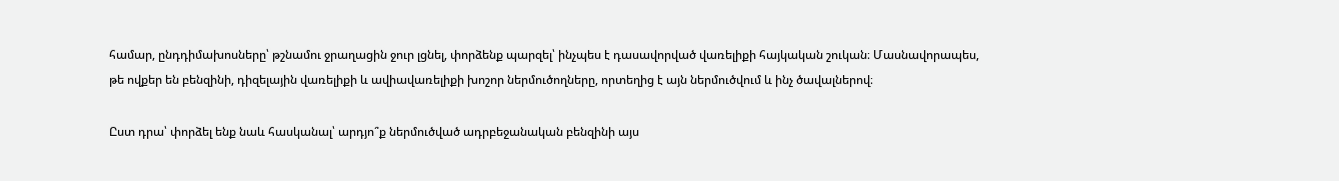համար, ընդդիմախոսները՝ թշնամու ջրաղացին ջուր լցնել, փորձենք պարզել՝ ինչպես է դասավորված վառելիքի հայկական շուկան։ Մասնավորապես, թե ովքեր են բենզինի, դիզելային վառելիքի և ավիավառելիքի խոշոր ներմուծողները, որտեղից է այն ներմուծվում և ինչ ծավալներով։

Ըստ դրա՝ փորձել ենք նաև հասկանալ՝ արդյո՞ք ներմուծված ադրբեջանական բենզինի այս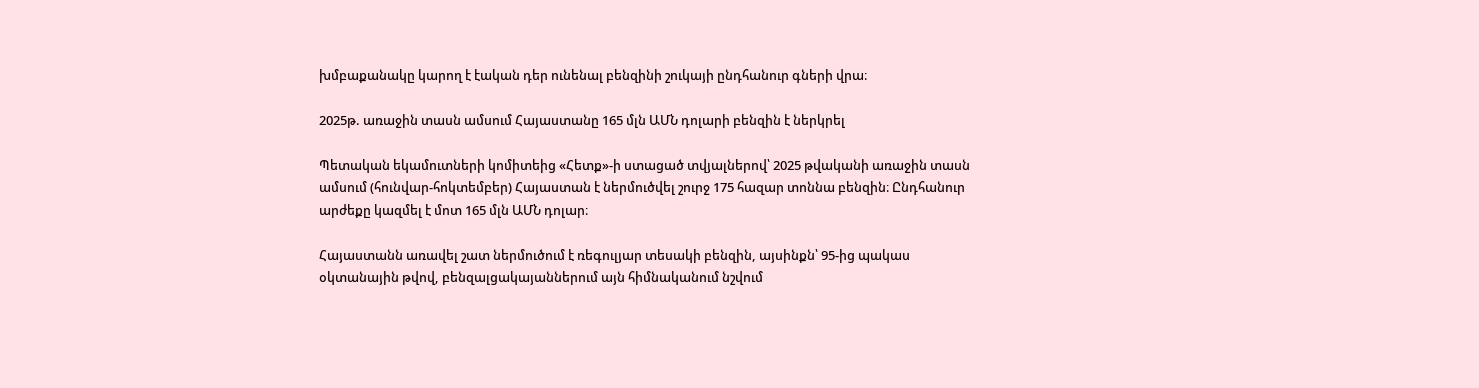խմբաքանակը կարող է էական դեր ունենալ բենզինի շուկայի ընդհանուր գների վրա։

2025թ. առաջին տասն ամսում Հայաստանը 165 մլն ԱՄՆ դոլարի բենզին է ներկրել

Պետական եկամուտների կոմիտեից «Հետք»-ի ստացած տվյալներով՝ 2025 թվականի առաջին տասն ամսում (հունվար-հոկտեմբեր) Հայաստան է ներմուծվել շուրջ 175 հազար տոննա բենզին։ Ընդհանուր արժեքը կազմել է մոտ 165 մլն ԱՄՆ դոլար։

Հայաստանն առավել շատ ներմուծում է ռեգուլյար տեսակի բենզին, այսինքն՝ 95-ից պակաս օկտանային թվով, բենզալցակայաններում այն հիմնականում նշվում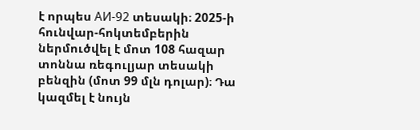է որպես АИ-92 տեսակի։ 2025-ի հունվար-հոկտեմբերին ներմուծվել է մոտ 108 հազար տոննա ռեգուլյար տեսակի բենզին (մոտ 99 մլն դոլար)։ Դա կազմել է նույն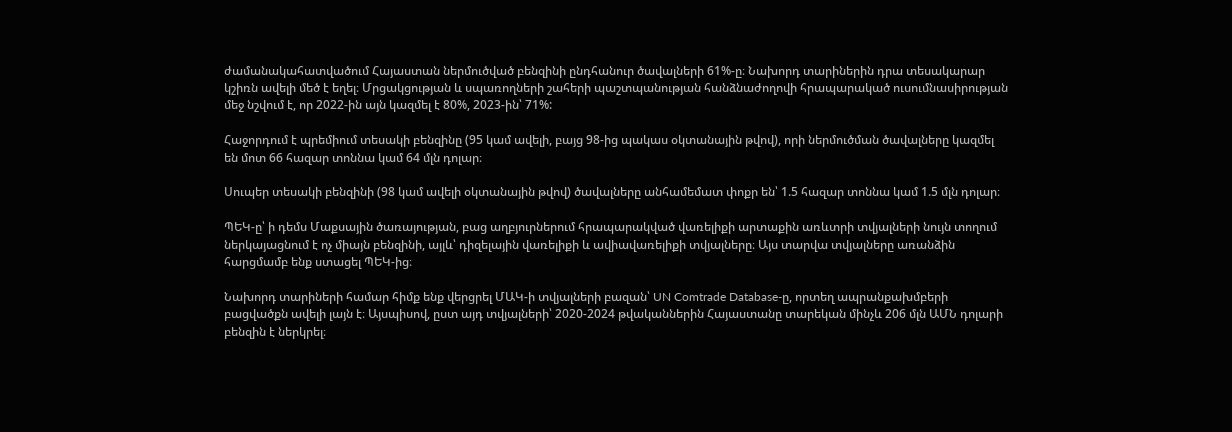ժամանակահատվածում Հայաստան ներմուծված բենզինի ընդհանուր ծավալների 61%-ը։ Նախորդ տարիներին դրա տեսակարար կշիռն ավելի մեծ է եղել։ Մրցակցության և սպառողների շահերի պաշտպանության հանձնաժողովի հրապարակած ուսումնասիրության մեջ նշվում է, որ 2022-ին այն կազմել է 80%, 2023-ին՝ 71%:

Հաջորդում է պրեմիում տեսակի բենզինը (95 կամ ավելի, բայց 98-ից պակաս օկտանային թվով), որի ներմուծման ծավալները կազմել են մոտ 66 հազար տոննա կամ 64 մլն դոլար։

Սուպեր տեսակի բենզինի (98 կամ ավելի օկտանային թվով) ծավալները անհամեմատ փոքր են՝ 1.5 հազար տոննա կամ 1.5 մլն դոլար։

ՊԵԿ-ը՝ ի դեմս Մաքսային ծառայության, բաց աղբյուրներում հրապարակված վառելիքի արտաքին առևտրի տվյալների նույն տողում ներկայացնում է ոչ միայն բենզինի, այլև՝ դիզելային վառելիքի և ավիավառելիքի տվյալները։ Այս տարվա տվյալները առանձին հարցմամբ ենք ստացել ՊԵԿ-ից։

Նախորդ տարիների համար հիմք ենք վերցրել ՄԱԿ-ի տվյալների բազան՝ UN Comtrade Database-ը, որտեղ ապրանքախմբերի բացվածքն ավելի լայն է։ Այսպիսով, ըստ այդ տվյալների՝ 2020-2024 թվականներին Հայաստանը տարեկան մինչև 206 մլն ԱՄՆ դոլարի բենզին է ներկրել։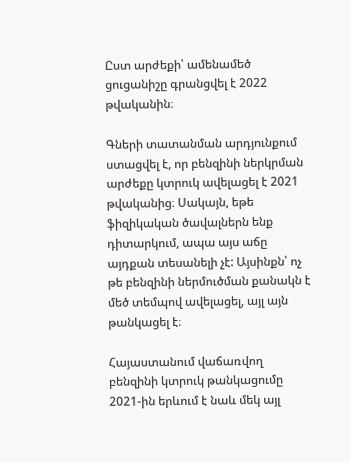Ըստ արժեքի՝ ամենամեծ ցուցանիշը գրանցվել է 2022 թվականին։

Գների տատանման արդյունքում ստացվել է, որ բենզինի ներկրման արժեքը կտրուկ ավելացել է 2021 թվականից։ Սակայն, եթե ֆիզիկական ծավալներն ենք դիտարկում, ապա այս աճը այդքան տեսանելի չէ: Այսինքն՝ ոչ թե բենզինի ներմուծման քանակն է մեծ տեմպով ավելացել, այլ այն թանկացել է։

Հայաստանում վաճառվող բենզինի կտրուկ թանկացումը 2021-ին երևում է նաև մեկ այլ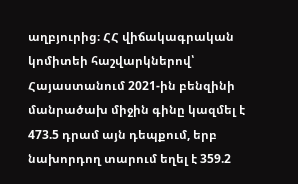աղբյուրից։ ՀՀ վիճակագրական կոմիտեի հաշվարկներով՝ Հայաստանում 2021-ին բենզինի մանրածախ միջին գինը կազմել է 473.5 դրամ այն դեպքում, երբ նախորդող տարում եղել է 359.2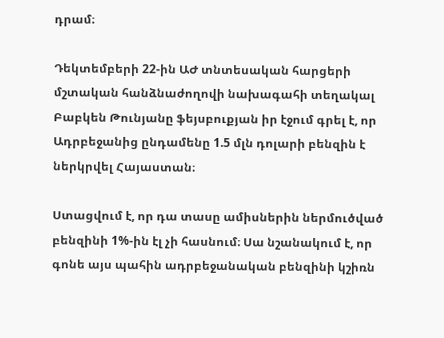դրամ։

Դեկտեմբերի 22-ին ԱԺ տնտեսական հարցերի մշտական հանձնաժողովի նախագահի տեղակալ Բաբկեն Թունյանը ֆեյսբուքյան իր էջում գրել է, որ Ադրբեջանից ընդամենը 1.5 մլն դոլարի բենզին է ներկրվել Հայաստան։

Ստացվում է, որ դա տասը ամիսներին ներմուծված բենզինի 1%-ին էլ չի հասնում։ Սա նշանակում է, որ գոնե այս պահին ադրբեջանական բենզինի կշիռն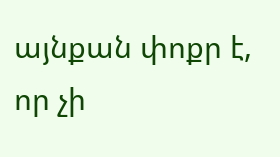այնքան փոքր է, որ չի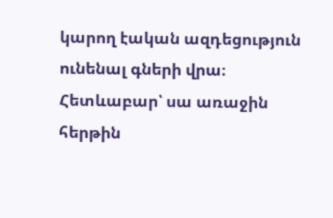կարող էական ազդեցություն ունենալ գների վրա։ Հետևաբար՝ սա առաջին հերթին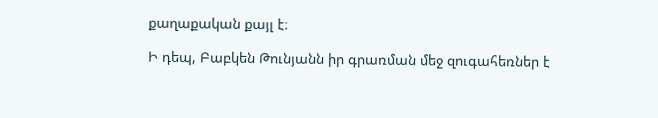քաղաքական քայլ է։

Ի դեպ, Բաբկեն Թունյանն իր գրառման մեջ զուգահեռներ է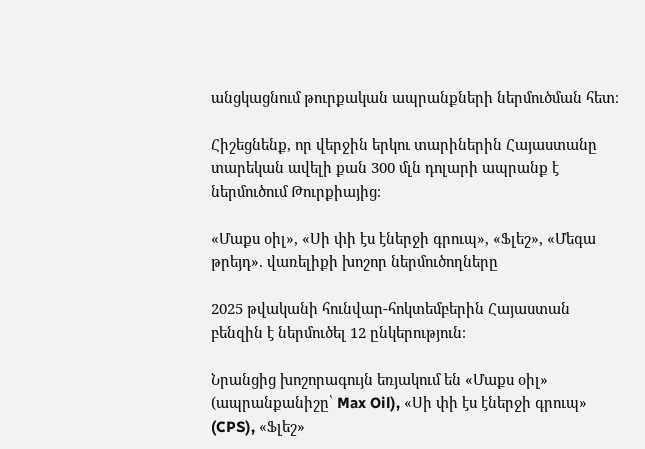անցկացնում թուրքական ապրանքների ներմուծման հետ։

Հիշեցնենք, որ վերջին երկու տարիներին Հայաստանը տարեկան ավելի քան 300 մլն դոլարի ապրանք է ներմուծում Թուրքիայից։

«Մաքս օիլ», «Սի փի էս էներջի գրուպ», «Ֆլեշ», «Մեգա թրեյդ». վառելիքի խոշոր ներմուծողները

2025 թվականի հունվար-հոկտեմբերին Հայաստան բենզին է ներմուծել 12 ընկերություն։

Նրանցից խոշորագույն եռյակում են «Մաքս օիլ» (ապրանքանիշը՝ Max Oil), «Սի փի էս էներջի գրուպ» (CPS), «Ֆլեշ»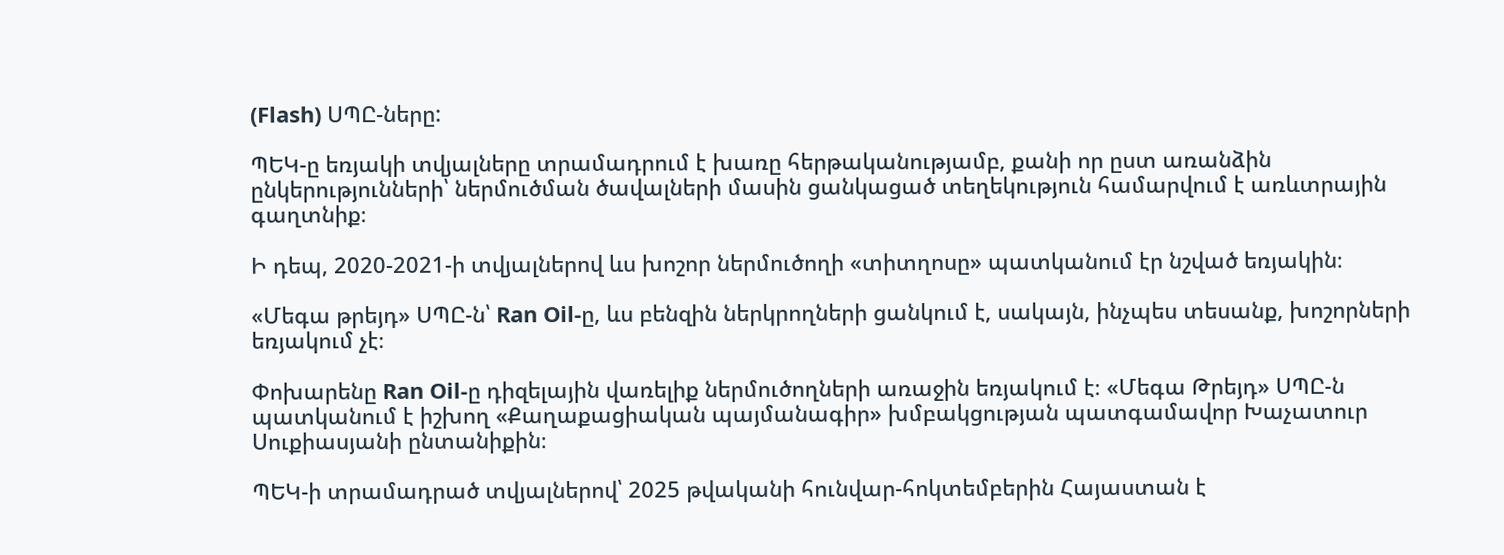(Flash) ՍՊԸ-ները:

ՊԵԿ-ը եռյակի տվյալները տրամադրում է խառը հերթականությամբ, քանի որ ըստ առանձին ընկերությունների՝ ներմուծման ծավալների մասին ցանկացած տեղեկություն համարվում է առևտրային գաղտնիք։

Ի դեպ, 2020-2021-ի տվյալներով ևս խոշոր ներմուծողի «տիտղոսը» պատկանում էր նշված եռյակին։

«Մեգա թրեյդ» ՍՊԸ-ն՝ Ran Oil-ը, ևս բենզին ներկրողների ցանկում է, սակայն, ինչպես տեսանք, խոշորների եռյակում չէ։

Փոխարենը Ran Oil-ը դիզելային վառելիք ներմուծողների առաջին եռյակում է։ «Մեգա Թրեյդ» ՍՊԸ-ն պատկանում է իշխող «Քաղաքացիական պայմանագիր» խմբակցության պատգամավոր Խաչատուր Սուքիասյանի ընտանիքին։

ՊԵԿ-ի տրամադրած տվյալներով՝ 2025 թվականի հունվար-հոկտեմբերին Հայաստան է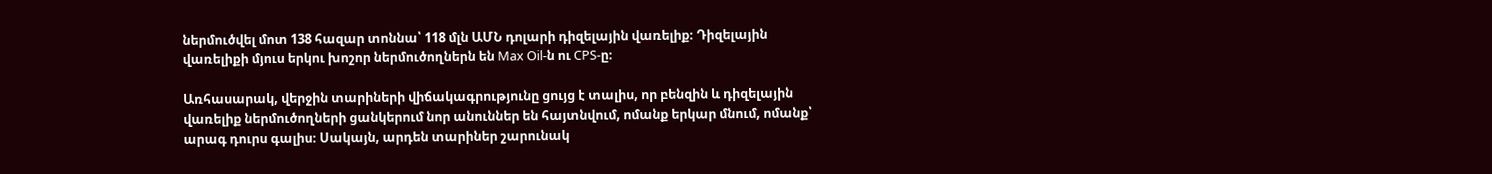ներմուծվել մոտ 138 հազար տոննա՝ 118 մլն ԱՄՆ դոլարի դիզելային վառելիք։ Դիզելային վառելիքի մյուս երկու խոշոր ներմուծողներն են Max Oil-ն ու CPS-ը։

Առհասարակ, վերջին տարիների վիճակագրությունը ցույց է տալիս, որ բենզին և դիզելային վառելիք ներմուծողների ցանկերում նոր անուններ են հայտնվում, ոմանք երկար մնում, ոմանք՝ արագ դուրս գալիս։ Սակայն, արդեն տարիներ շարունակ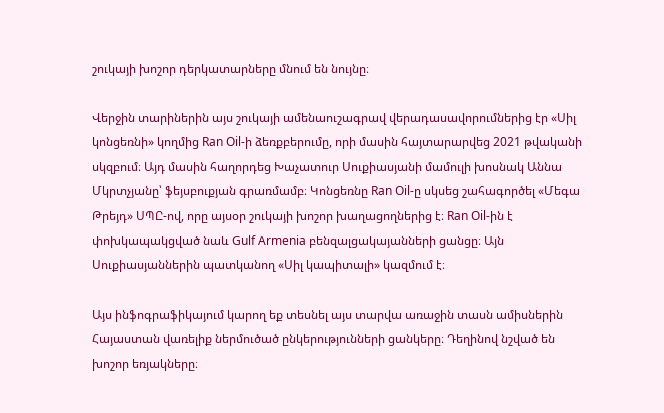շուկայի խոշոր դերկատարները մնում են նույնը։

Վերջին տարիներին այս շուկայի ամենաուշագրավ վերադասավորումներից էր «Սիլ կոնցեռնի» կողմից Ran Oil-ի ձեռքբերումը, որի մասին հայտարարվեց 2021 թվականի սկզբում։ Այդ մասին հաղորդեց Խաչատուր Սուքիասյանի մամուլի խոսնակ Աննա Մկրտչյանը՝ ֆեյսբուքյան գրառմամբ։ Կոնցեռնը Ran Oil-ը սկսեց շահագործել «Մեգա Թրեյդ» ՍՊԸ-ով, որը այսօր շուկայի խոշոր խաղացողներից է։ Ran Oil-ին է փոխկապակցված նաև Gulf Armenia բենզալցակայանների ցանցը։ Այն Սուքիասյաններին պատկանող «Սիլ կապիտալի» կազմում է։

Այս ինֆոգրաֆիկայում կարող եք տեսնել այս տարվա առաջին տասն ամիսներին Հայաստան վառելիք ներմուծած ընկերությունների ցանկերը։ Դեղինով նշված են խոշոր եռյակները։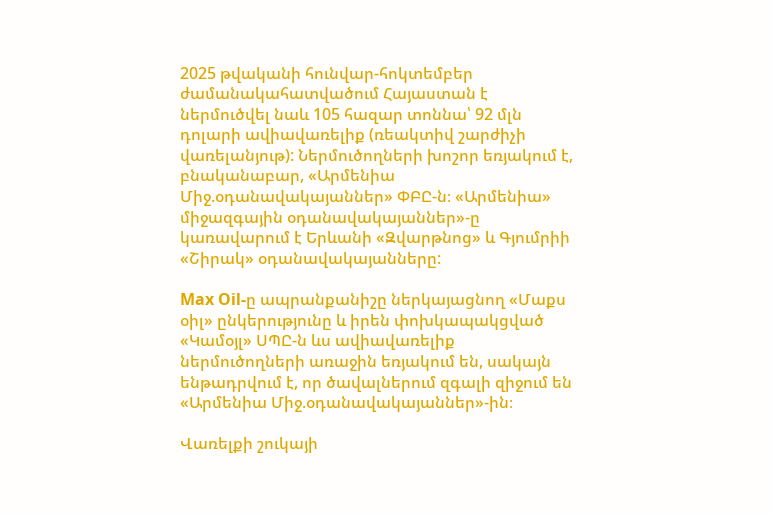2025 թվականի հունվար-հոկտեմբեր ժամանակահատվածում Հայաստան է ներմուծվել նաև 105 հազար տոննա՝ 92 մլն դոլարի ավիավառելիք (ռեակտիվ շարժիչի վառելանյութ): Ներմուծողների խոշոր եռյակում է, բնականաբար, «Արմենիա Միջ.օդանավակայաններ» ՓԲԸ-ն։ «Արմենիա» միջազգային օդանավակայաններ»-ը կառավարում է Երևանի «Զվարթնոց» և Գյումրիի «Շիրակ» օդանավակայանները:

Max Oil-ը ապրանքանիշը ներկայացնող «Մաքս օիլ» ընկերությունը և իրեն փոխկապակցված «Կամօյլ» ՍՊԸ-ն ևս ավիավառելիք ներմուծողների առաջին եռյակում են, սակայն ենթադրվում է, որ ծավալներում զգալի զիջում են «Արմենիա Միջ.օդանավակայաններ»-ին։

Վառելքի շուկայի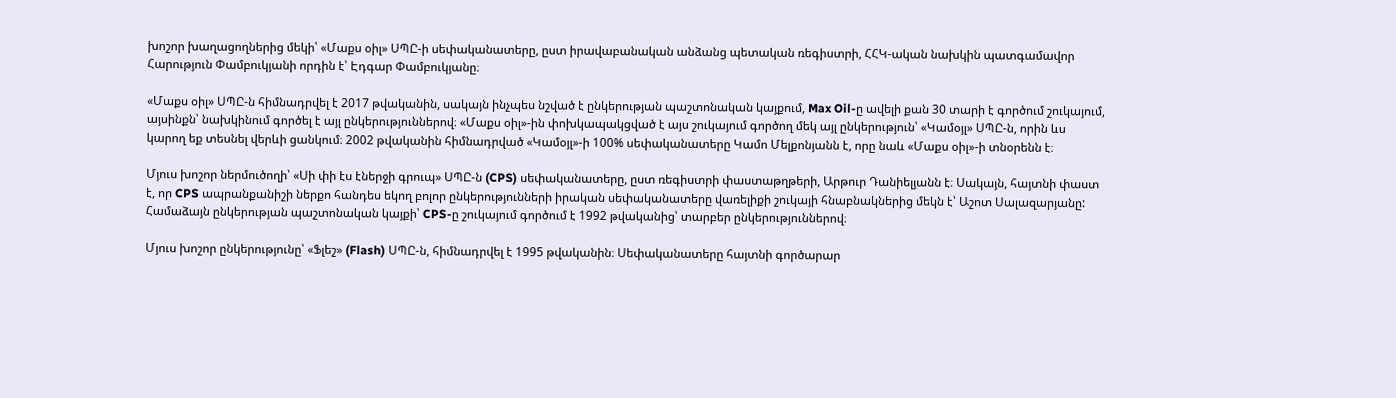խոշոր խաղացողներից մեկի՝ «Մաքս օիլ» ՍՊԸ-ի սեփականատերը, ըստ իրավաբանական անձանց պետական ռեգիստրի, ՀՀԿ-ական նախկին պատգամավոր Հարություն Փամբուկյանի որդին է՝ Էդգար Փամբուկյանը։

«Մաքս օիլ» ՍՊԸ-ն հիմնադրվել է 2017 թվականին, սակայն ինչպես նշված է ընկերության պաշտոնական կայքում, Max Oil-ը ավելի քան 30 տարի է գործում շուկայում, այսինքն՝ նախկինում գործել է այլ ընկերություններով։ «Մաքս օիլ»-ին փոխկապակցված է այս շուկայում գործող մեկ այլ ընկերություն՝ «Կամօյլ» ՍՊԸ-ն, որին ևս կարող եք տեսնել վերևի ցանկում։ 2002 թվականին հիմնադրված «Կամօյլ»-ի 100% սեփականատերը Կամո Մելքոնյանն է, որը նաև «Մաքս օիլ»-ի տնօրենն է։

Մյուս խոշոր ներմուծողի՝ «Սի փի էս էներջի գրուպ» ՍՊԸ-ն (CPS) սեփականատերը, ըստ ռեգիստրի փաստաթղթերի, Արթուր Դանիելյանն է։ Սակայն, հայտնի փաստ է, որ CPS ապրանքանիշի ներքո հանդես եկող բոլոր ընկերությունների իրական սեփականատերը վառելիքի շուկայի հնաբնակներից մեկն է՝ Աշոտ Սալազարյանը: Համաձայն ընկերության պաշտոնական կայքի՝ CPS-ը շուկայում գործում է 1992 թվականից՝ տարբեր ընկերություններով։

Մյուս խոշոր ընկերությունը՝ «Ֆլեշ» (Flash) ՍՊԸ-ն, հիմնադրվել է 1995 թվականին։ Սեփականատերը հայտնի գործարար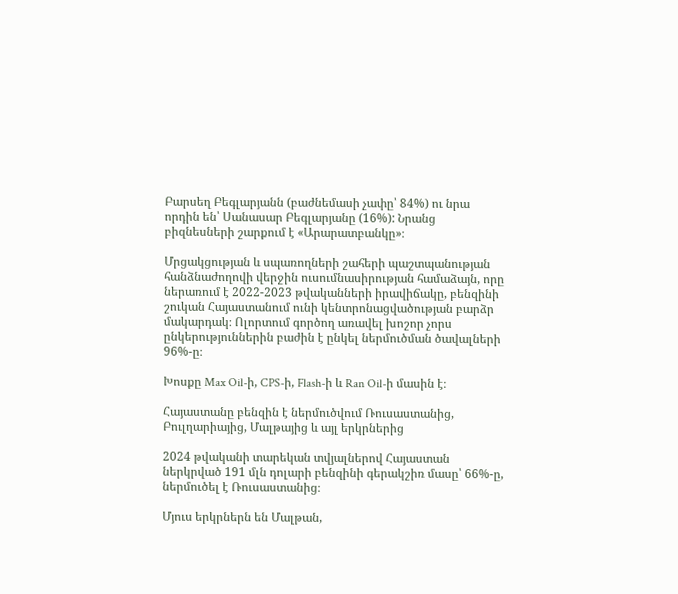Բարսեղ Բեգլարյանն (բաժնեմասի չափը՝ 84%) ու նրա որդին են՝ Սանասար Բեգլարյանը (16%): Նրանց բիզնեսների շարքում է «Արարատբանկը»։

Մրցակցության և սպառողների շահերի պաշտպանության հանձնաժողովի վերջին ուսումնասիրության համաձայն, որը ներառում է 2022-2023 թվականների իրավիճակը, բենզինի շուկան Հայաստանում ունի կենտրոնացվածության բարձր մակարդակ։ Ոլորտում գործող առավել խոշոր չորս ընկերություններին բաժին է ընկել ներմուծման ծավալների 96%-ը։

Խոսքը Max Oil-ի, CPS-ի, Flash-ի և Ran Oil-ի մասին է։

Հայաստանը բենզին է ներմուծվում Ռուսաստանից, Բուլղարիայից, Մալթայից և այլ երկրներից

2024 թվականի տարեկան տվյալներով Հայաստան ներկրված 191 մլն դոլարի բենզինի գերակշիռ մասը՝ 66%-ը, ներմուծել է Ռուսաստանից։

Մյուս երկրներն են Մալթան,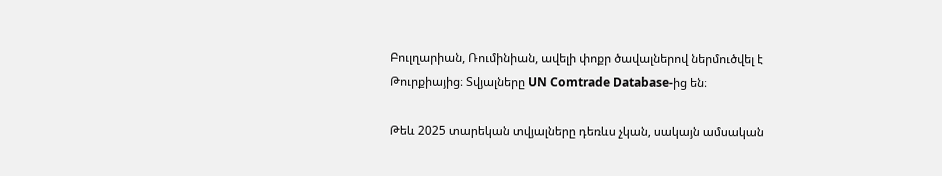Բուլղարիան, Ռումինիան, ավելի փոքր ծավալներով ներմուծվել է Թուրքիայից։ Տվյալները UN Comtrade Database-ից են։

Թեև 2025 տարեկան տվյալները դեռևս չկան, սակայն ամսական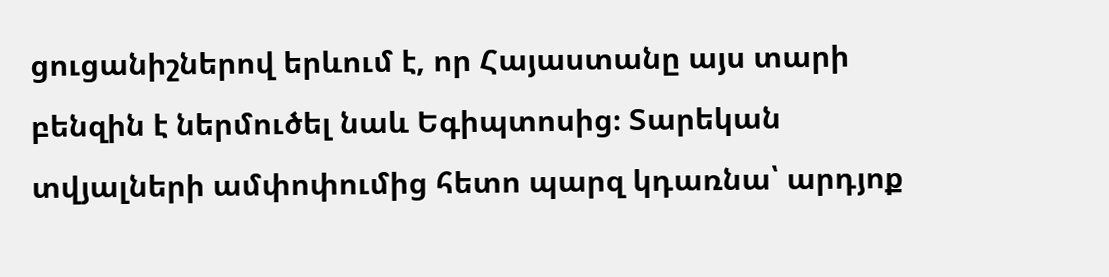ցուցանիշներով երևում է, որ Հայաստանը այս տարի բենզին է ներմուծել նաև Եգիպտոսից։ Տարեկան տվյալների ամփոփումից հետո պարզ կդառնա՝ արդյոք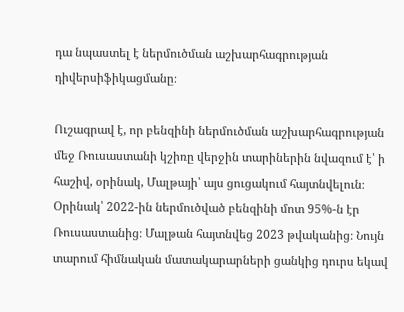դա նպաստել է ներմուծման աշխարհագրության դիվերսիֆիկացմանը։

Ուշագրավ է, որ բենզինի ներմուծման աշխարհագրության մեջ Ռուսաստանի կշիռը վերջին տարիներին նվազում է՝ ի հաշիվ, օրինակ, Մալթայի՝ այս ցուցակում հայտնվելուն։ Օրինակ՝ 2022-ին ներմուծված բենզինի մոտ 95%-ն էր Ռուսաստանից։ Մալթան հայտնվեց 2023 թվականից։ Նույն տարում հիմնական մատակարարների ցանկից դուրս եկավ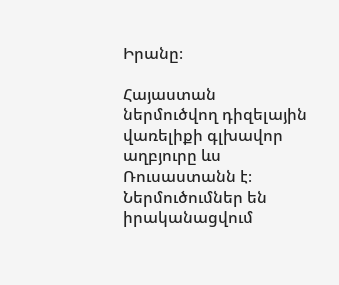Իրանը։

Հայաստան ներմուծվող դիզելային վառելիքի գլխավոր աղբյուրը ևս Ռուսաստանն է։ Ներմուծումներ են իրականացվում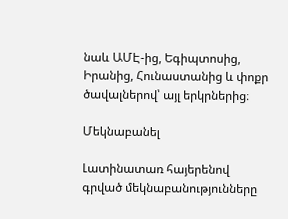նաև ԱՄԷ-ից, Եգիպտոսից, Իրանից, Հունաստանից և փոքր ծավալներով՝ այլ երկրներից։

Մեկնաբանել

Լատինատառ հայերենով գրված մեկնաբանությունները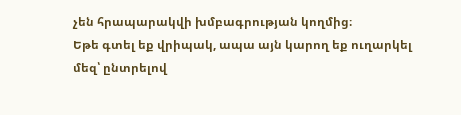չեն հրապարակվի խմբագրության կողմից։
Եթե գտել եք վրիպակ, ապա այն կարող եք ուղարկել մեզ՝ ընտրելով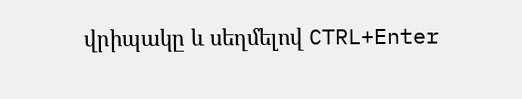վրիպակը և սեղմելով CTRL+Enter